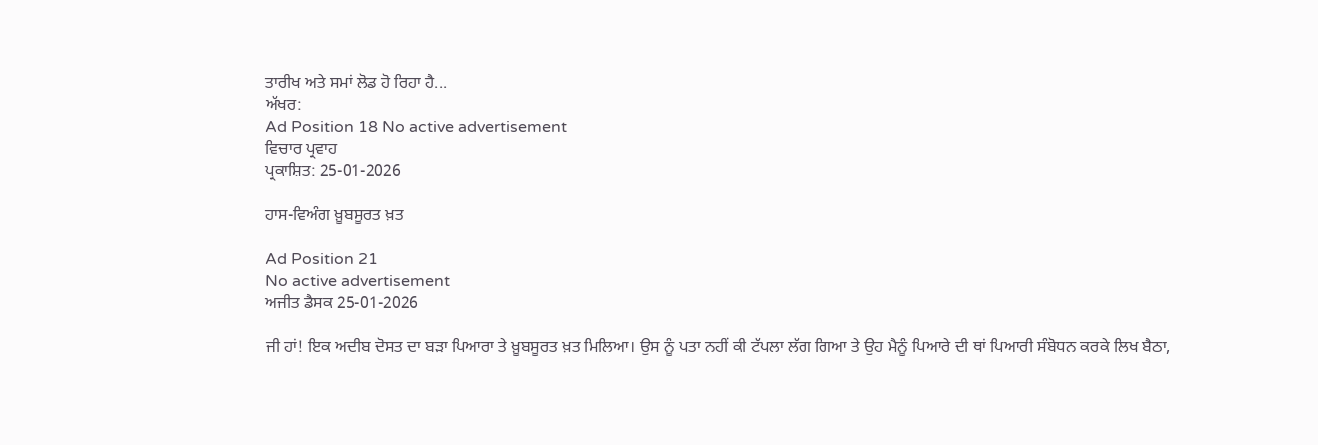ਤਾਰੀਖ ਅਤੇ ਸਮਾਂ ਲੋਡ ਹੋ ਰਿਹਾ ਹੈ...
ਅੱਖਰ:
Ad Position 18 No active advertisement
ਵਿਚਾਰ ਪ੍ਰਵਾਹ
ਪ੍ਰਕਾਸ਼ਿਤ: 25-01-2026

ਹਾਸ-ਵਿਅੰਗ ਖ਼ੂਬਸੂਰਤ ਖ਼ਤ

Ad Position 21
No active advertisement
ਅਜੀਤ ਡੈਸਕ 25-01-2026

ਜੀ ਹਾਂ! ਇਕ ਅਦੀਬ ਦੋਸਤ ਦਾ ਬੜਾ ਪਿਆਰਾ ਤੇ ਖ਼ੂਬਸੂਰਤ ਖ਼ਤ ਮਿਲਿਆ। ਉਸ ਨੂੰ ਪਤਾ ਨਹੀਂ ਕੀ ਟੱਪਲਾ ਲੱਗ ਗਿਆ ਤੇ ਉਹ ਮੈਨੂੰ ਪਿਆਰੇ ਦੀ ਥਾਂ ਪਿਆਰੀ ਸੰਬੋਧਨ ਕਰਕੇ ਲਿਖ ਬੈਠਾ,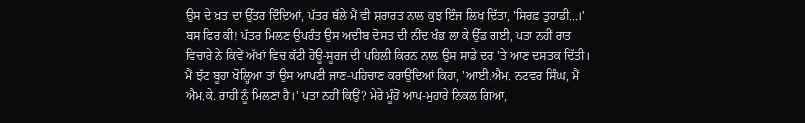ਉਸ ਦੇ ਖ਼ਤ ਦਾ ਉੱਤਰ ਦਿੰਦਿਆਂ, ਪੱਤਰ ਥੱਲੇ ਮੈਂ ਵੀ ਸ਼ਰਾਰਤ ਨਾਲ ਕੁਝ ਇੰਜ ਲਿਖ ਦਿੱਤਾ, 'ਸਿਰਫ਼ ਤੁਹਾਡੀ...।'
ਬਸ ਫਿਰ ਕੀ! ਪੱਤਰ ਮਿਲਣ ਉਪਰੰਤ ਉਸ ਅਦੀਬ ਦੋਸਤ ਦੀ ਨੀਂਦ ਖੰਭ ਲਾ ਕੇ ਉੱਡ ਗਈ, ਪਤਾ ਨਹੀਂ ਰਾਤ ਵਿਚਾਰੇ ਨੇ ਕਿਵੇਂ ਅੱਖਾਂ ਵਿਚ ਕੱਟੀ ਹੋਊ-ਸੂਰਜ ਦੀ ਪਹਿਲੀ ਕਿਰਨ ਨਾਲ ਉਸ ਸਾਡੇ ਦਰ 'ਤੇ ਆਣ ਦਸਤਕ ਦਿੱਤੀ। ਮੈਂ ਝੱਟ ਬੂਹਾ ਖੋਲ੍ਹਿਆ ਤਾਂ ਉਸ ਆਪਣੀ ਜਾਣ-ਪਹਿਚਾਣ ਕਰਾਉਂਦਿਆਂ ਕਿਹਾ, 'ਆਈ.ਐਮ. ਨਟਵਰ ਸਿੰਘ, ਮੈਂ ਐਮ.ਕੇ. ਰਾਹੀ ਨੂੰ ਮਿਲਣਾ ਹੈ।' ਪਤਾ ਨਹੀਂ ਕਿਉਂ? ਮੇਰੇ ਮੂੰਹੋਂ ਆਪ-ਮੁਹਾਰੇ ਨਿਕਲ ਗਿਆ,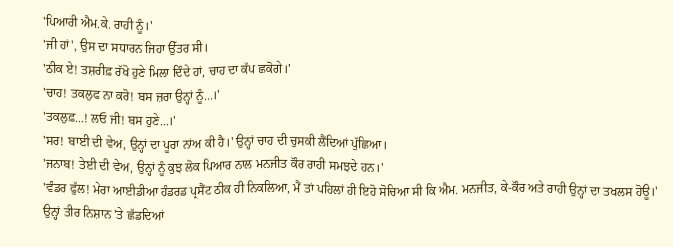'ਪਿਆਰੀ ਐਮ.ਕੇ. ਰਾਹੀ ਨੂੰ।'
'ਜੀ ਹਾਂ', ਉਸ ਦਾ ਸਧਾਰਨ ਜਿਹਾ ਉੱਤਰ ਸੀ।
'ਠੀਕ ਏ! ਤਸ਼ਰੀਫ਼ ਰੱਖੋ ਹੁਣੇ ਮਿਲਾ ਦਿੰਦੇ ਹਾਂ, ਚਾਹ ਦਾ ਕੱਪ ਛਕੋਗੇ।'
'ਚਾਹ! ਤਕਲੁਫ ਨਾ ਕਰੋ! ਬਸ ਜ਼ਰਾ ਉਨ੍ਹਾਂ ਨੂੰ...।'
'ਤਕਲੁਫ਼...! ਲਓ ਜੀ! ਬਸ ਹੁਣੇ...।'
'ਸਰ! ਬਾਈ ਦੀ ਵੇਅ, ਉਨ੍ਹਾਂ ਦਾ ਪੂਰਾ ਨਾਂਅ ਕੀ ਹੈ।' ਉਨ੍ਹਾਂ ਚਾਹ ਦੀ ਚੁਸਕੀ ਲੈਂਦਿਆਂ ਪੁੱਛਿਆ।
'ਜਨਾਬ! ਤੇਈ ਦੀ ਵੇਅ, ਉਨ੍ਹਾਂ ਨੂੰ ਕੁਝ ਲੋਕ ਪਿਆਰ ਨਾਲ ਮਨਜੀਤ ਕੌਰ ਰਾਹੀ ਸਮਝਦੇ ਹਨ।'
'ਵੰਡਰ ਫੁੱਲ! ਮੇਰਾ ਆਈਡੀਆ ਹੰਡਰਡ ਪ੍ਰਸੈਂਟ ਠੀਕ ਹੀ ਨਿਕਲਿਆ, ਮੈਂ ਤਾਂ ਪਹਿਲਾਂ ਹੀ ਇਹੋ ਸੋਚਿਆ ਸੀ ਕਿ ਐਮ. ਮਨਜੀਤ, ਕੇ-ਕੌਰ ਅਤੇ ਰਾਹੀ ਉਨ੍ਹਾਂ ਦਾ ਤਖਲਸ ਹੋਊ।' ਉਨ੍ਹਾਂ ਤੀਰ ਨਿਸ਼ਾਨ 'ਤੇ ਛੱਡਦਿਆਂ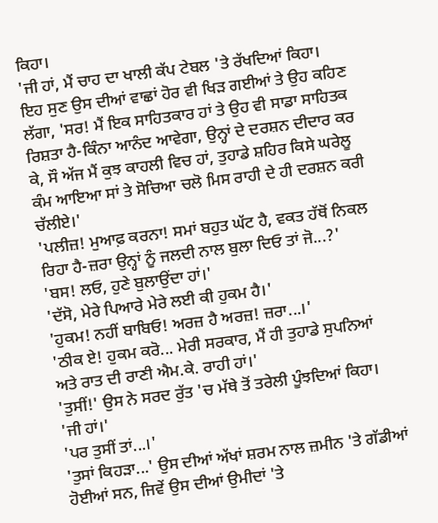ਕਿਹਾ।
'ਜੀ ਹਾਂ, ਮੈਂ ਚਾਹ ਦਾ ਖਾਲੀ ਕੱਪ ਟੇਬਲ 'ਤੇ ਰੱਖਦਿਆਂ ਕਿਹਾ।
ਇਹ ਸੁਣ ਉਸ ਦੀਆਂ ਵਾਛਾਂ ਹੋਰ ਵੀ ਖਿੜ ਗਈਆਂ ਤੇ ਉਹ ਕਹਿਣ ਲੱਗਾ, 'ਸਰ! ਮੈਂ ਇਕ ਸਾਹਿਤਕਾਰ ਹਾਂ ਤੇ ਉਹ ਵੀ ਸਾਡਾ ਸਾਹਿਤਕ ਰਿਸ਼ਤਾ ਹੈ-ਕਿੰਨਾ ਆਨੰਦ ਆਵੇਗਾ, ਉਨ੍ਹਾਂ ਦੇ ਦਰਸ਼ਨ ਦੀਦਾਰ ਕਰ ਕੇ, ਸੌ ਅੱਜ ਮੈਂ ਕੁਝ ਕਾਹਲੀ ਵਿਚ ਹਾਂ, ਤੁਹਾਡੇ ਸ਼ਹਿਰ ਕਿਸੇ ਘਰੇਲੂ ਕੰਮ ਆਇਆ ਸਾਂ ਤੇ ਸੋਚਿਆ ਚਲੋ ਮਿਸ ਰਾਹੀ ਦੇ ਹੀ ਦਰਸ਼ਨ ਕਰੀ ਚੱਲੀਏ।'
'ਪਲੀਜ਼! ਮੁਆਫ਼ ਕਰਨਾ! ਸਮਾਂ ਬਹੁਤ ਘੱਟ ਹੈ, ਵਕਤ ਹੱਥੋਂ ਨਿਕਲ ਰਿਹਾ ਹੈ-ਜ਼ਰਾ ਉਨ੍ਹਾਂ ਨੂੰ ਜਲਦੀ ਨਾਲ ਬੁਲਾ ਦਿਓ ਤਾਂ ਜੋ...?'
'ਬਸ! ਲਓ, ਹੁਣੇ ਬੁਲਾਉਂਦਾ ਹਾਂ।'
'ਦੱਸੋ, ਮੇਰੇ ਪਿਆਰੇ ਮੇਰੇ ਲਈ ਕੀ ਹੁਕਮ ਹੈ।'
'ਹੁਕਮ! ਨਹੀਂ ਬਾਬਿਓ! ਅਰਜ਼ ਹੈ ਅਰਜ਼! ਜ਼ਰਾ...।'
'ਠੀਕ ਏ! ਹੁਕਮ ਕਰੋ... ਮੇਰੀ ਸਰਕਾਰ, ਮੈਂ ਹੀ ਤੁਹਾਡੇ ਸੁਪਨਿਆਂ ਅਤੇ ਰਾਤ ਦੀ ਰਾਣੀ ਐਮ.ਕੇ. ਰਾਹੀ ਹਾਂ।'
'ਤੁਸੀਂ!' ਉਸ ਨੇ ਸਰਦ ਰੁੱਤ 'ਚ ਮੱਥੇ ਤੋਂ ਤਰੇਲੀ ਪੂੰਝਦਿਆਂ ਕਿਹਾ।
'ਜੀ ਹਾਂ।'
'ਪਰ ਤੁਸੀਂ ਤਾਂ...।'
'ਤੁਸਾਂ ਕਿਹੜਾ...' ਉਸ ਦੀਆਂ ਅੱਖਾਂ ਸ਼ਰਮ ਨਾਲ ਜ਼ਮੀਨ 'ਤੇ ਗੱਡੀਆਂ ਹੋਈਆਂ ਸਨ, ਜਿਵੇਂ ਉਸ ਦੀਆਂ ਉਮੀਦਾਂ 'ਤੇ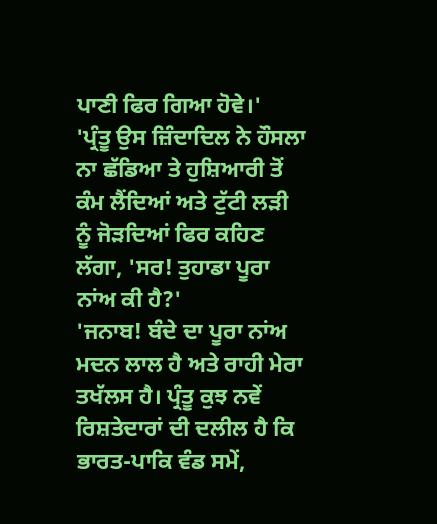ਪਾਣੀ ਫਿਰ ਗਿਆ ਹੋਵੇ।'
'ਪ੍ਰੰਤੂ ਉਸ ਜ਼ਿੰਦਾਦਿਲ ਨੇ ਹੌਸਲਾ ਨਾ ਛੱਡਿਆ ਤੇ ਹੁਸ਼ਿਆਰੀ ਤੋਂ ਕੰਮ ਲੈਂਦਿਆਂ ਅਤੇ ਟੁੱਟੀ ਲੜੀ ਨੂੰ ਜੋੜਦਿਆਂ ਫਿਰ ਕਹਿਣ ਲੱਗਾ, 'ਸਰ! ਤੁਹਾਡਾ ਪੂਰਾ ਨਾਂਅ ਕੀ ਹੈ?'
'ਜਨਾਬ! ਬੰਦੇ ਦਾ ਪੂਰਾ ਨਾਂਅ ਮਦਨ ਲਾਲ ਹੈ ਅਤੇ ਰਾਹੀ ਮੇਰਾ ਤਖੱਲਸ ਹੈ। ਪ੍ਰੰਤੂ ਕੁਝ ਨਵੇਂ ਰਿਸ਼ਤੇਦਾਰਾਂ ਦੀ ਦਲੀਲ ਹੈ ਕਿ ਭਾਰਤ-ਪਾਕਿ ਵੰਡ ਸਮੇਂ,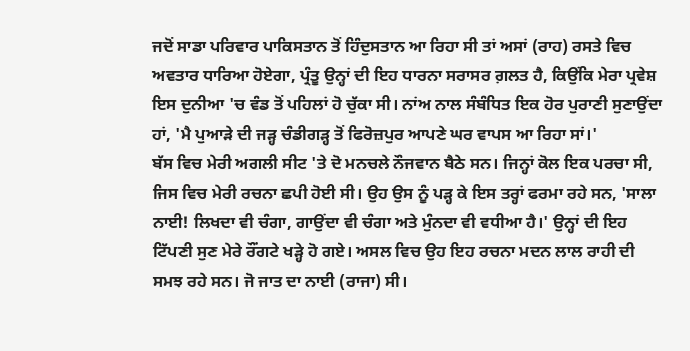ਜਦੋਂ ਸਾਡਾ ਪਰਿਵਾਰ ਪਾਕਿਸਤਾਨ ਤੋਂ ਹਿੰਦੁਸਤਾਨ ਆ ਰਿਹਾ ਸੀ ਤਾਂ ਅਸਾਂ (ਰਾਹ) ਰਸਤੇ ਵਿਚ ਅਵਤਾਰ ਧਾਰਿਆ ਹੋਏਗਾ, ਪ੍ਰੰਤੂ ਉਨ੍ਹਾਂ ਦੀ ਇਹ ਧਾਰਨਾ ਸਰਾਸਰ ਗ਼ਲਤ ਹੈ, ਕਿਉਂਕਿ ਮੇਰਾ ਪ੍ਰਵੇਸ਼ ਇਸ ਦੁਨੀਆ 'ਚ ਵੰਡ ਤੋਂ ਪਹਿਲਾਂ ਹੋ ਚੁੱਕਾ ਸੀ। ਨਾਂਅ ਨਾਲ ਸੰਬੰਧਿਤ ਇਕ ਹੋਰ ਪੁਰਾਣੀ ਸੁਣਾਉਂਦਾ ਹਾਂ, 'ਮੈ ਪੁਆੜੇ ਦੀ ਜੜ੍ਹ ਚੰਡੀਗੜ੍ਹ ਤੋਂ ਫਿਰੋਜ਼ਪੁਰ ਆਪਣੇ ਘਰ ਵਾਪਸ ਆ ਰਿਹਾ ਸਾਂ।'
ਬੱਸ ਵਿਚ ਮੇਰੀ ਅਗਲੀ ਸੀਟ 'ਤੇ ਦੋ ਮਨਚਲੇ ਨੌਜਵਾਨ ਬੈਠੇ ਸਨ। ਜਿਨ੍ਹਾਂ ਕੋਲ ਇਕ ਪਰਚਾ ਸੀ, ਜਿਸ ਵਿਚ ਮੇਰੀ ਰਚਨਾ ਛਪੀ ਹੋਈ ਸੀ। ਉਹ ਉਸ ਨੂੰ ਪੜ੍ਹ ਕੇ ਇਸ ਤਰ੍ਹਾਂ ਫਰਮਾ ਰਹੇ ਸਨ, 'ਸਾਲਾ ਨਾਈ! ਲਿਖਦਾ ਵੀ ਚੰਗਾ, ਗਾਉਂਦਾ ਵੀ ਚੰਗਾ ਅਤੇ ਮੁੰਨਦਾ ਵੀ ਵਧੀਆ ਹੈ।' ਉਨ੍ਹਾਂ ਦੀ ਇਹ ਟਿੱਪਣੀ ਸੁਣ ਮੇਰੇ ਰੌਂਗਟੇ ਖੜ੍ਹੇ ਹੋ ਗਏ। ਅਸਲ ਵਿਚ ਉਹ ਇਹ ਰਚਨਾ ਮਦਨ ਲਾਲ ਰਾਹੀ ਦੀ ਸਮਝ ਰਹੇ ਸਨ। ਜੋ ਜਾਤ ਦਾ ਨਾਈ (ਰਾਜਾ) ਸੀ।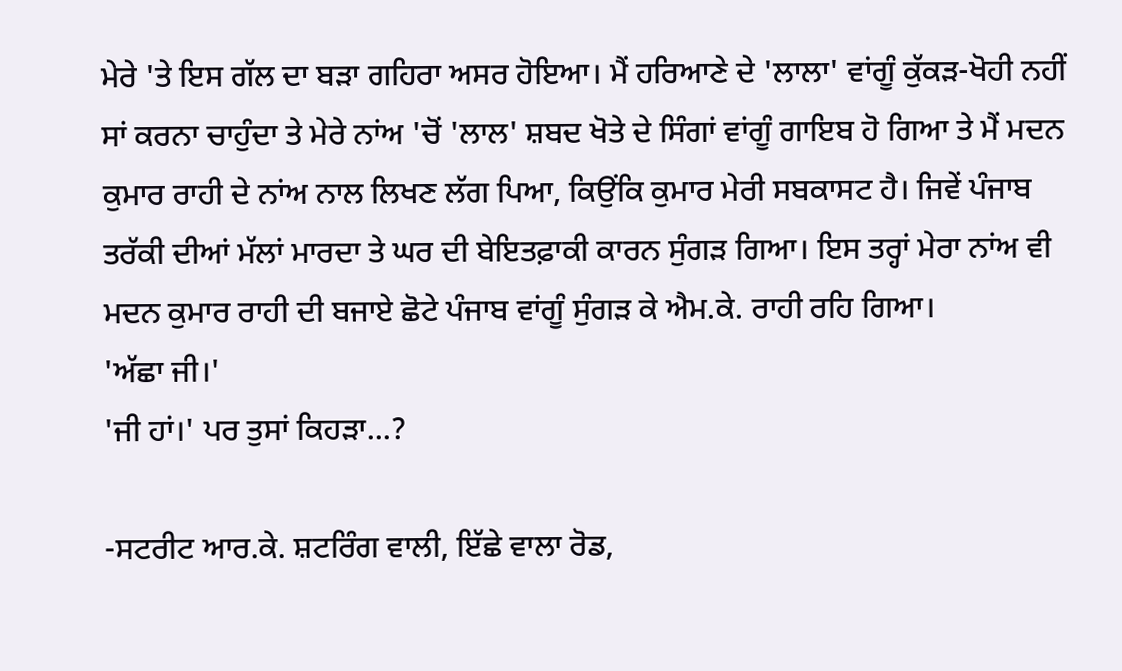ਮੇਰੇ 'ਤੇ ਇਸ ਗੱਲ ਦਾ ਬੜਾ ਗਹਿਰਾ ਅਸਰ ਹੋਇਆ। ਮੈਂ ਹਰਿਆਣੇ ਦੇ 'ਲਾਲਾ' ਵਾਂਗੂੰ ਕੁੱਕੜ-ਖੋਹੀ ਨਹੀਂ ਸਾਂ ਕਰਨਾ ਚਾਹੁੰਦਾ ਤੇ ਮੇਰੇ ਨਾਂਅ 'ਚੋਂ 'ਲਾਲ' ਸ਼ਬਦ ਖੋਤੇ ਦੇ ਸਿੰਗਾਂ ਵਾਂਗੂੰ ਗਾਇਬ ਹੋ ਗਿਆ ਤੇ ਮੈਂ ਮਦਨ ਕੁਮਾਰ ਰਾਹੀ ਦੇ ਨਾਂਅ ਨਾਲ ਲਿਖਣ ਲੱਗ ਪਿਆ, ਕਿਉਂਕਿ ਕੁਮਾਰ ਮੇਰੀ ਸਬਕਾਸਟ ਹੈ। ਜਿਵੇਂ ਪੰਜਾਬ ਤਰੱਕੀ ਦੀਆਂ ਮੱਲਾਂ ਮਾਰਦਾ ਤੇ ਘਰ ਦੀ ਬੇਇਤਫ਼ਾਕੀ ਕਾਰਨ ਸੁੰਗੜ ਗਿਆ। ਇਸ ਤਰ੍ਹਾਂ ਮੇਰਾ ਨਾਂਅ ਵੀ ਮਦਨ ਕੁਮਾਰ ਰਾਹੀ ਦੀ ਬਜਾਏ ਛੋਟੇ ਪੰਜਾਬ ਵਾਂਗੂੰ ਸੁੰਗੜ ਕੇ ਐਮ.ਕੇ. ਰਾਹੀ ਰਹਿ ਗਿਆ।
'ਅੱਛਾ ਜੀ।'
'ਜੀ ਹਾਂ।' ਪਰ ਤੁਸਾਂ ਕਿਹੜਾ...?

-ਸਟਰੀਟ ਆਰ.ਕੇ. ਸ਼ਟਰਿੰਗ ਵਾਲੀ, ਇੱਛੇ ਵਾਲਾ ਰੋਡ,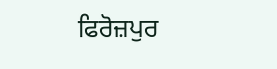ਫਿਰੋਜ਼ਪੁਰ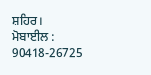ਸ਼ਹਿਰ।
ਮੋਬਾਈਲ : 90418-26725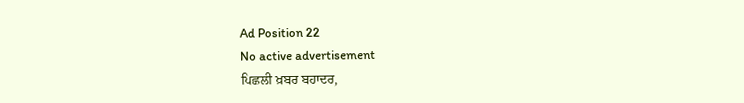Ad Position 22
No active advertisement
ਪਿਛਲੀ ਖ਼ਬਰ ਬਹਾਦਰ,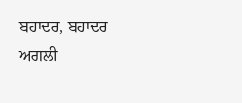ਬਹਾਦਰ, ਬਹਾਦਰ ਅਗਲੀ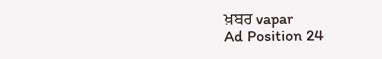ਖ਼ਬਰ vapar
Ad Position 24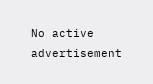No active advertisement